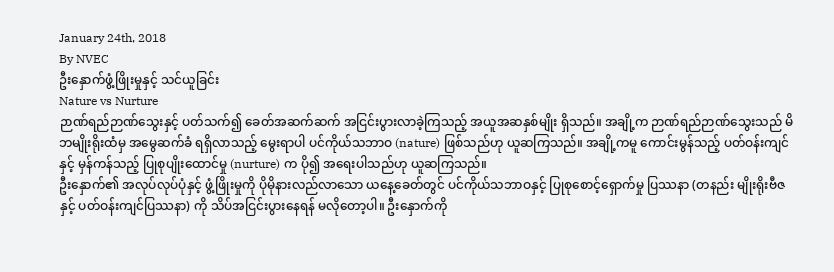January 24th, 2018
By NVEC
ဦးနှောက်ဖွံ့ဖြိုးမှုနှင့် သင်ယူခြင်း
Nature vs Nurture
ဉာဏ်ရည်ဉာဏ်သွေးနှင့် ပတ်သက်၍ ခေတ်အဆက်ဆက် အငြင်းပွားလာခဲ့ကြသည့် အယူအဆနှစ်မျိုး ရှိသည်။ အချို့က ဉာဏ်ရည်ဉာဏ်သွေးသည် မိဘမျိုးရိုးထံမှ အမွေဆက်ခံ ရရှိလာသည့် မွေးရာပါ ပင်ကိုယ်သဘာဝ (nature) ဖြစ်သည်ဟု ယူဆကြသည်။ အချို့ကမူ ကောင်းမွန်သည့် ပတ်ဝန်းကျင်နှင့် မှန်ကန်သည့် ပြုစုပျိုးထောင်မှု (nurture) က ပို၍ အရေးပါသည်ဟု ယူဆကြသည်။
ဦးနှောက်၏ အလုပ်လုပ်ပုံနှင့် ဖွံ့ဖြိုးမှုကို ပိုမိုနားလည်လာသော ယနေ့ခေတ်တွင် ပင်ကိုယ်သဘာဝနှင့် ပြုစုစောင့်ရှောက်မှု ပြဿနာ (တနည်း မျိုးရိုးဗီဇနှင့် ပတ်ဝန်းကျင်ပြဿနာ) ကို သိပ်အငြင်းပွားနေရန် မလိုတော့ပါ။ ဦးနှောက်ကို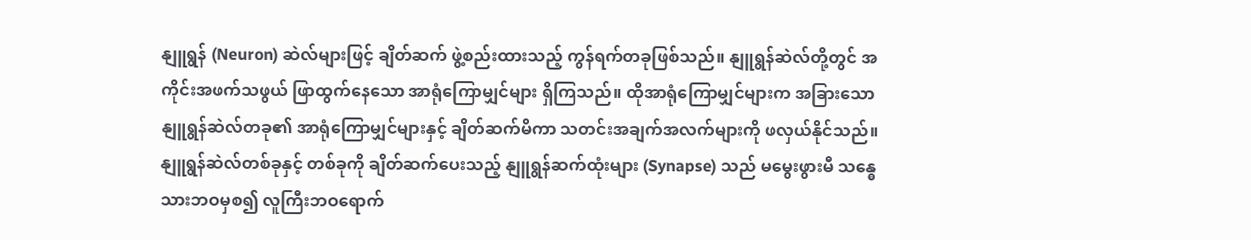နျူရွန် (Neuron) ဆဲလ်များဖြင့် ချိတ်ဆက် ဖွဲ့စည်းထားသည့် ကွန်ရက်တခုဖြစ်သည်။ နျူရွန်ဆဲလ်တို့တွင် အကိုင်းအဖက်သဖွယ် ဖြာထွက်နေသော အာရုံကြောမျှင်များ ရှိကြသည်။ ထိုအာရုံကြောမျှင်များက အခြားသော နျူရွန်ဆဲလ်တခု၏ အာရုံကြောမျှင်များနှင့် ချိတ်ဆက်မိကာ သတင်းအချက်အလက်များကို ဖလှယ်နိုင်သည်။ နျူရွန်ဆဲလ်တစ်ခုနှင့် တစ်ခုကို ချိတ်ဆက်ပေးသည့် နျူရွန်ဆက်ထုံးများ (Synapse) သည် မမွေးဖွားမီ သန္ဓေသားဘဝမှစ၍ လူကြီးဘဝရောက်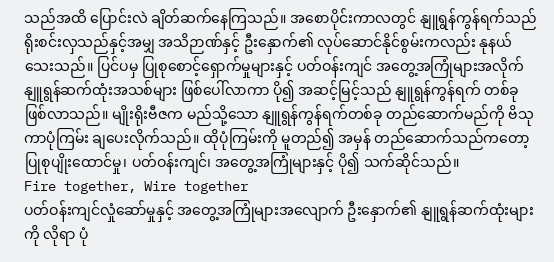သည်အထိ ပြောင်းလဲ ချိတ်ဆက်နေကြသည်။ အစောပိုင်းကာလတွင် နျူရွန်ကွန်ရက်သည် ရိုးစင်းလှသည်နှင့်အမျှ အသိဉာဏ်နှင့် ဦးနှောက်၏ လုပ်ဆောင်နိုင်စွမ်းကလည်း နုနယ်သေးသည်။ ပြင်ပမှ ပြုစုစောင့်ရှောက်မှုများနှင့် ပတ်ဝန်းကျင် အတွေ့အကြုံများအလိုက် နျူရွန်ဆက်ထုံးအသစ်များ ဖြစ်ပေါ်လာကာ ပို၍ အဆင့်မြင့်သည် နျူရွန်ကွန်ရက် တစ်ခု ဖြစ်လာသည်။ မျိုးရိုးဗီဇက မည်သို့သော နျူရွန်ကွန်ရက်တစ်ခု တည်ဆောက်မည်ကို ဗိသုကာပုံကြမ်း ချပေးလိုက်သည်။ ထိုပုံကြမ်းကို မူတည်၍ အမှန် တည်ဆောက်သည်ကတော့ ပြုစုပျိုးထောင်မှု၊ ပတ်ဝန်းကျင်၊ အတွေ့အကြုံများနှင့် ပို၍ သက်ဆိုင်သည်။
Fire together, Wire together
ပတ်ဝန်းကျင်လှုံဆော်မှုနှင့် အတွေ့အကြုံများအလျောက် ဦးနှောက်၏ နျူရွန်ဆက်ထုံးများကို လိုရာ ပုံ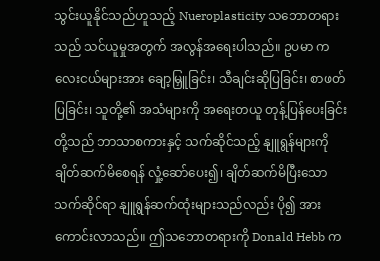သွင်းယူနိုင်သည်ဟူသည့် Nueroplasticity သဘောတရားသည် သင်ယူမှုအတွက် အလွန်အရေးပါသည်။ ဥပမာ ကလေးငယ်များအား ချော့မြှူခြင်း၊ သီချင်းဆိုပြခြင်း၊ စာဖတ်ပြခြင်း၊ သူတို့၏ အသံများကို အရေးတယူ တုန့်ပြန်ပေးခြင်းတို့သည် ဘာသာစကားနှင့် သက်ဆိုင်သည့် နျူရွန်များကို ချိတ်ဆက်မိစေရန် လှုံ့ဆော်ပေး၍၊ ချိတ်ဆက်မိပြီးသော သက်ဆိုင်ရာ နျူရွန်ဆက်ထုံးများသည်လည်း ပို၍ အားကောင်းလာသည်။ ဤသဘောတရားကို Donald Hebb က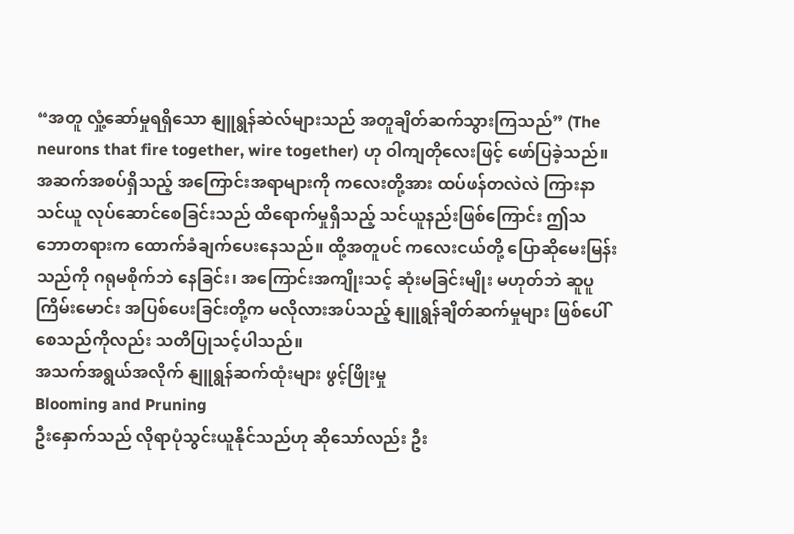“အတူ လှုံ့ဆော်မှုရရှိသော နျူရွန်ဆဲလ်များသည် အတူချိတ်ဆက်သွားကြသည်” (The neurons that fire together, wire together) ဟု ဝါကျတိုလေးဖြင့် ဖော်ပြခဲ့သည်။ အဆက်အစပ်ရှိသည့် အကြောင်းအရာများကို ကလေးတို့အား ထပ်ဖန်တလဲလဲ ကြားနာ သင်ယူ လုပ်ဆောင်စေခြင်းသည် ထိရောက်မှုရှိသည့် သင်ယူနည်းဖြစ်ကြောင်း ဤသဘောတရားက ထောက်ခံချက်ပေးနေသည်။ ထို့အတူပင် ကလေးငယ်တို့ ပြောဆိုမေးမြန်းသည်ကို ဂရုမစိုက်ဘဲ နေခြင်း၊ အကြောင်းအကျိုးသင့် ဆုံးမခြင်းမျိုး မဟုတ်ဘဲ ဆူပူကြိမ်းမောင်း အပြစ်ပေးခြင်းတို့က မလိုလားအပ်သည့် နျူရွန်ချိတ်ဆက်မှုများ ဖြစ်ပေါ်စေသည်ကိုလည်း သတိပြုသင့်ပါသည်။
အသက်အရွယ်အလိုက် နျူရွန်ဆက်ထုံးများ ဖွင့်ဖြိုးမှု
Blooming and Pruning
ဦးနှောက်သည် လိုရာပုံသွင်းယူနိုင်သည်ဟု ဆိုသော်လည်း ဦး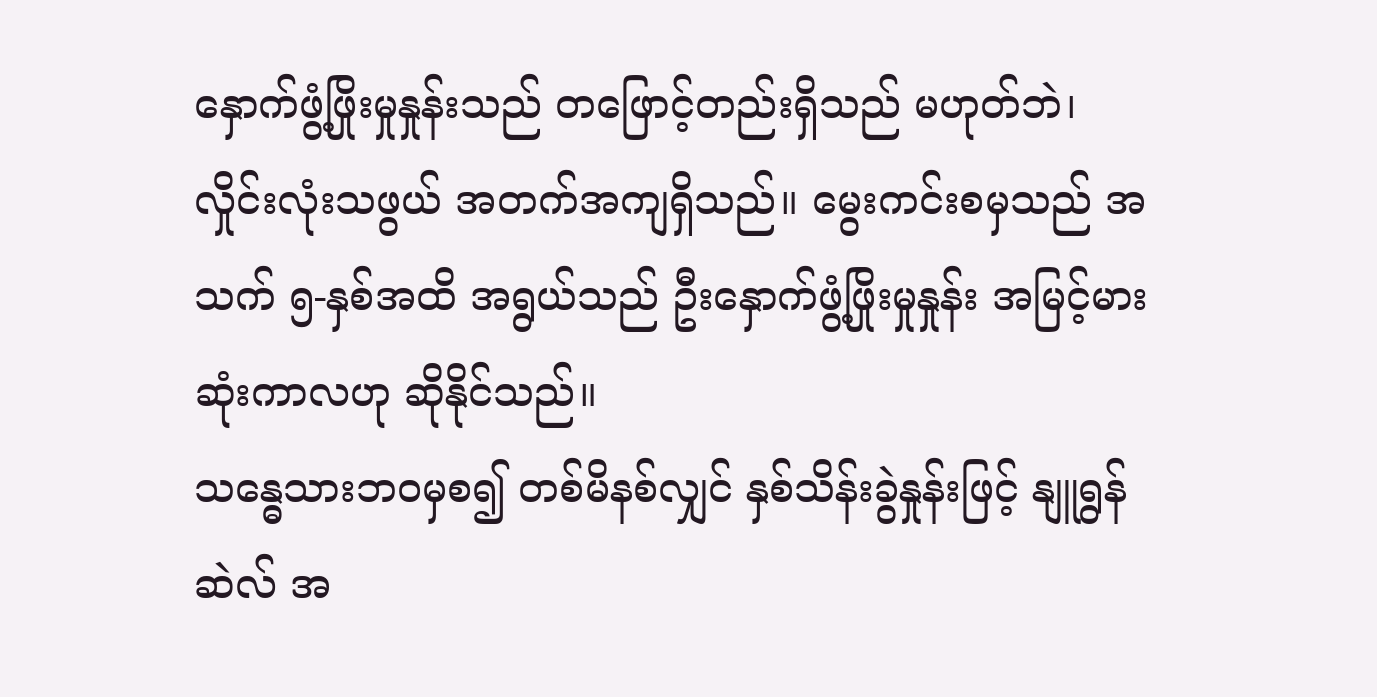နှောက်ဖွံ့ဖြိုးမှုနှုန်းသည် တဖြောင့်တည်းရှိသည် မဟုတ်ဘဲ၊ လှိုင်းလုံးသဖွယ် အတက်အကျရှိသည်။ မွေးကင်းစမှသည် အသက် ၅-နှစ်အထိ အရွယ်သည် ဦးနှောက်ဖွံ့ဖြိုးမှုနှုန်း အမြင့်မားဆုံးကာလဟု ဆိုနိုင်သည်။
သန္ဓေသားဘဝမှစ၍ တစ်မိနစ်လျှင် နှစ်သိန်းခွဲနှုန်းဖြင့် နျူရွန်ဆဲလ် အ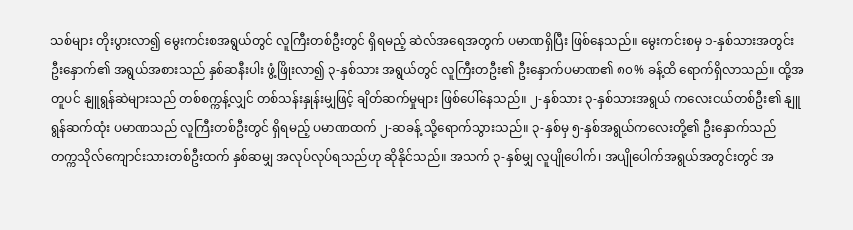သစ်များ တိုးပွားလာ၍ မွေးကင်းစအရွယ်တွင် လူကြီးတစ်ဦးတွင် ရှိရမည့် ဆဲလ်အရေအတွက် ပမာဏရှိပြီး ဖြစ်နေသည်။ မွေးကင်းစမှ ၁-နှစ်သားအတွင်း ဦးနှောက်၏ အရွယ်အစားသည် နှစ်ဆနီးပါး ဖွံ့ဖြိုးလာ၍ ၃-နှစ်သား အရွယ်တွင် လူကြီးတဦး၏ ဦးနှောက်ပမာဏ၏ ၈၀% ခန့်ထိ ရောက်ရှိလာသည်။ ထို့အတူပင် နျူရွန်ဆဲများသည် တစ်စက္ကန့်လျှင် တစ်သန်းနှုန်းမျှဖြင့် ချိတ်ဆက်မှုများ ဖြစ်ပေါ်နေသည်။ ၂-နှစ်သား ၃-နှစ်သားအရွယ် ကလေးငယ်တစ်ဦး၏ နျူရွန်ဆက်ထုံး ပမာဏသည် လူကြီးတစ်ဦးတွင် ရှိရမည့် ပမာဏထက် ၂-ဆခန့် သို့ရောက်သွားသည်။ ၃-နှစ်မှ ၅-နှစ်အရွယ်ကလေးတို့၏ ဦးနှောက်သည် တက္ကသိုလ်ကျောင်းသားတစ်ဦးထက် နှစ်ဆမျှ အလုပ်လုပ်ရသည်ဟု ဆိုနိုင်သည်။ အသက် ၃-နှစ်မျှ လူပျိုပေါက်၊ အပျိုပေါက်အရွယ်အတွင်းတွင် အ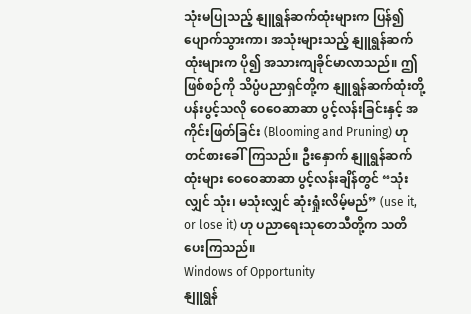သုံးမပြုသည့် နျူရွန်ဆက်ထုံးများက ပြန်၍ ပျောက်သွားကာ၊ အသုံးများသည့် နျူရွန်ဆက်ထုံးများက ပို၍ အသားကျခိုင်မာလာသည်။ ဤဖြစ်စဉ်ကို သိပ္ပံပညာရှင်တို့က နျူရွန်ဆက်ထုံးတို့ ပန်းပွင့်သလို ဝေဝေဆာဆာ ပွင့်လန်းခြင်းနှင့် အကိုင်းဖြတ်ခြင်း (Blooming and Pruning) ဟု တင်စားခေါ်ကြသည်။ ဦးနှောက် နျူရွန်ဆက်ထုံးများ ဝေဝေဆာဆာ ပွင့်လန်းချိန်တွင် “သုံးလျှင် သုံး၊ မသုံးလျှင် ဆုံးရှုံးလိမ့်မည်” (use it, or lose it) ဟု ပညာရေးသုတေသီတို့က သတိပေးကြသည်။
Windows of Opportunity
နျူရွန်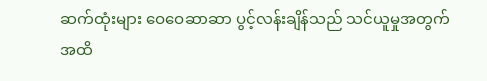ဆက်ထုံးများ ဝေဝေဆာဆာ ပွင့်လန်းချိန်သည် သင်ယူမှုအတွက် အထိ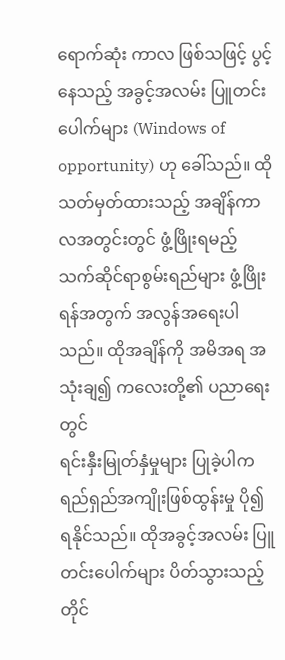ရောက်ဆုံး ကာလ ဖြစ်သဖြင့် ပွင့်နေသည့် အခွင့်အလမ်း ပြူတင်းပေါက်များ (Windows of opportunity) ဟု ခေါ်သည်။ ထိုသတ်မှတ်ထားသည့် အချိန်ကာလအတွင်းတွင် ဖွံ့ဖြိုးရမည့် သက်ဆိုင်ရာစွမ်းရည်များ ဖွံ့ဖြိုးရန်အတွက် အလွန်အရေးပါသည်။ ထိုအချိန်ကို အမိအရ အသုံးချ၍ ကလေးတို့၏ ပညာရေးတွင်
ရင်းနှီးမြုတ်နှံမှုများ ပြုခဲ့ပါက ရည်ရှည်အကျိုးဖြစ်ထွန်းမှု ပို၍ ရနိုင်သည်။ ထိုအခွင့်အလမ်း ပြူတင်းပေါက်များ ပိတ်သွားသည့်တိုင်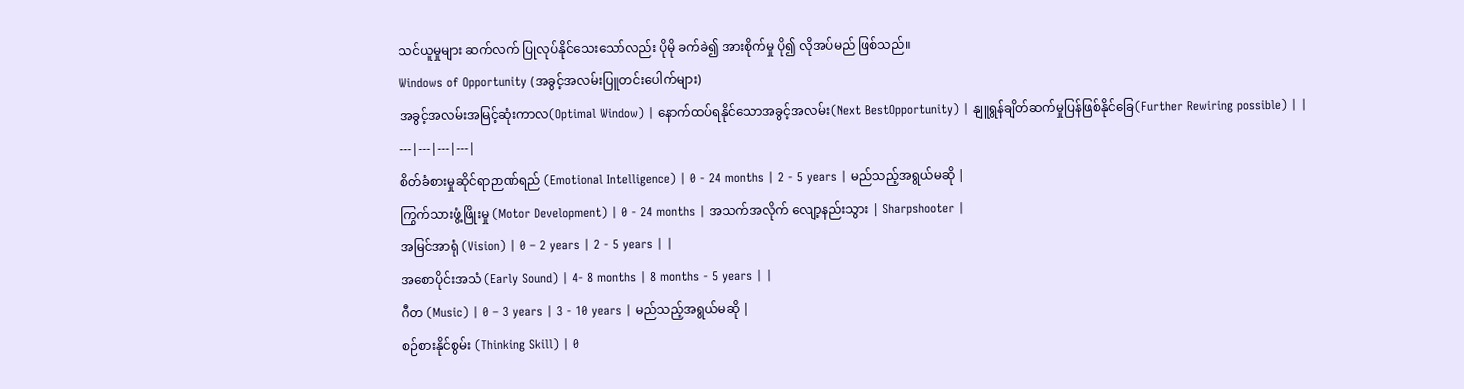သင်ယူမှုများ ဆက်လက် ပြုလုပ်နိုင်သေးသော်လည်း ပိုမို ခက်ခဲ၍ အားစိုက်မှု ပို၍ လိုအပ်မည် ဖြစ်သည်။
Windows of Opportunity (အခွင့်အလမ်းပြူတင်းပေါက်များ)
အခွင့်အလမ်းအမြင့်ဆုံးကာလ(Optimal Window) | နောက်ထပ်ရနိုင်သောအခွင့်အလမ်း(Next BestOpportunity) | နျူရွန်ချိတ်ဆက်မှုပြန်ဖြစ်နိုင်ခြေ(Further Rewiring possible) | |
---|---|---|---|
စိတ်ခံစားမှုဆိုင်ရာဉာဏ်ရည် (Emotional Intelligence) | 0 - 24 months | 2 - 5 years | မည်သည့်အရွယ်မဆို |
ကြွက်သားဖွံ့ဖြိုးမှု (Motor Development) | 0 - 24 months | အသက်အလိုက် လျော့နည်းသွား | Sharpshooter |
အမြင်အာရုံ (Vision) | 0 – 2 years | 2 - 5 years | |
အစောပိုင်းအသံ (Early Sound) | 4- 8 months | 8 months - 5 years | |
ဂီတ (Music) | 0 – 3 years | 3 - 10 years | မည်သည့်အရွယ်မဆို |
စဉ်စားနိုင်စွမ်း (Thinking Skill) | 0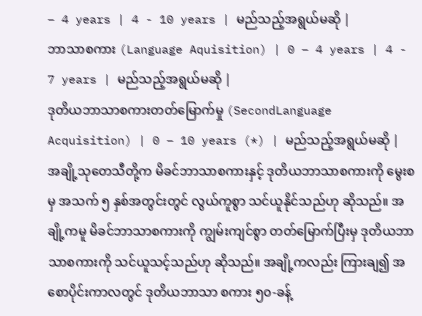– 4 years | 4 - 10 years | မည်သည့်အရွယ်မဆို |
ဘာသာစကား (Language Aquisition) | 0 – 4 years | 4 - 7 years | မည်သည့်အရွယ်မဆို |
ဒုတိယဘာသာစကားတတ်မြောက်မှု (SecondLanguage Acquisition) | 0 – 10 years (*) | မည်သည့်အရွယ်မဆို |
အချို့သုတေသီတို့က မိခင်ဘာသာစကားနှင့် ဒုတိယဘာသာစကားကို မွေးစမှ အသက် ၅ နှစ်အတွင်းတွင် လွယ်ကူစွာ သင်ယူနိုင်သည်ဟု ဆိုသည်။ အချို့ကမူ မိခင်ဘာသာစကားကို ကျွမ်းကျင်စွာ တတ်မြောက်ပြီးမှ ဒုတိယဘာသာစကားကို သင်ယူသင့်သည်ဟု ဆိုသည်။ အချို့ကလည်း ကြားချ၍ အစောပိုင်းကာလတွင် ဒုတိယဘာသာ စကား ၅၀-ခန့်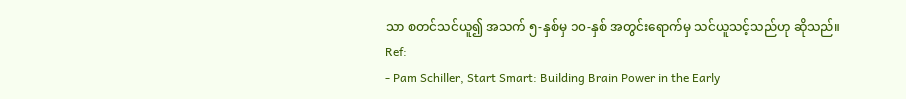သာ စတင်သင်ယူ၍ အသက် ၅-နှစ်မှ ၁၀-နှစ် အတွင်းရောက်မှ သင်ယူသင့်သည်ဟု ဆိုသည်။
Ref:
- Pam Schiller, Start Smart: Building Brain Power in the Early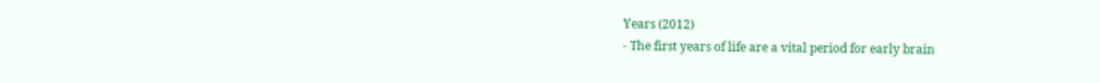Years (2012)
- The first years of life are a vital period for early brain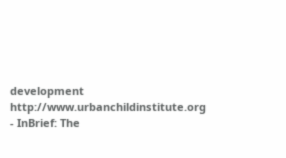development http://www.urbanchildinstitute.org
- InBrief: The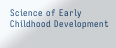Science of Early Childhood Development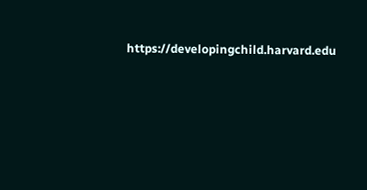https://developingchild.harvard.edu